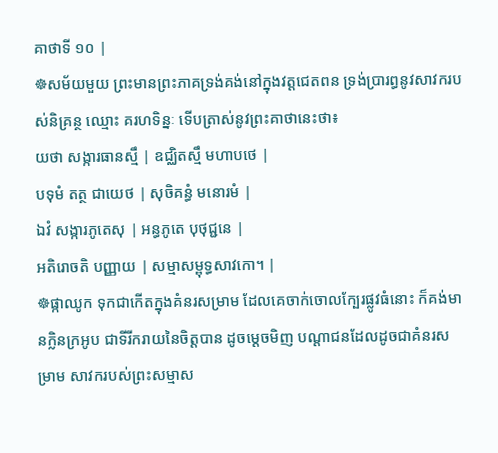គាថាទី ១០ |
☸សម័យមួយ ព្រះមានព្រះភាគទ្រង់គង់នៅក្នុងវត្តជេតពន ទ្រង់ប្រារព្ធនូវសាវករបស់និគ្រន្ថ ឈ្មោះ គរហទិន្នៈ ទើបត្រាស់នូវព្រះគាថានេះថា៖
យថា សង្ការធានស្មឹ | ឧជ្ឈិតស្មឹ មហាបថេ |
បទុមំ តត្ថ ជាយេថ | សុចិគន្ធំ មនោរមំ |
ឯវំ សង្ការភូតេសុ | អន្ធភូតេ បុថុជ្ជនេ |
អតិរោចតិ បញ្ញាយ | សម្មាសម្ពុទ្ធសាវកោ។ |
☸ផ្កាឈូក ទុកជាកើតក្នុងគំនរសម្រាម ដែលគេចាក់ចោលក្បែរផ្លូវធំនោះ ក៏គង់មានក្លិនក្រអូប ជាទីរីករាយនៃចិត្តបាន ដូចម្តេចមិញ បណ្តាជនដែលដូចជាគំនរសម្រាម សាវករបស់ព្រះសម្មាស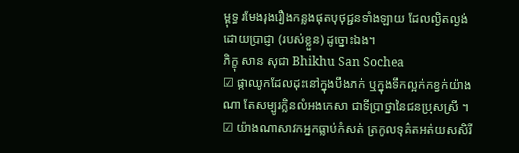ម្ពុទ្ធ រមែងរុងរឿងកន្លងផុតបុថុជ្ជនទាំងឡាយ ដែលល្ងិតល្ងង់ដោយប្រាជ្ញា (របស់ខ្លួន) ដូច្នោះឯង។
ភិក្ខុ សាន សុជា Bhikhu San Sochea
☑ ផ្កាឈូកដែលដុះនៅក្នុងបឹងភក់ ឬក្នុងទឹកល្អក់កខ្វក់យ៉ាងណា តែសម្បូរក្លិនលំអងកេសា ជាទីប្រាថ្នានៃជនប្រុសស្រី ។ ☑ យ៉ាងណាសាវកអ្នកធ្លាប់កំសត់ ត្រកូលទុគ៌តអត់យសសិរី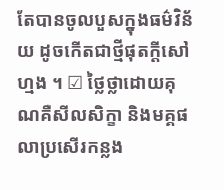តែបានចូលបួសក្នុងធម៌វិន័យ ដូចកើតជាថ្មីផុតក្តីសៅហ្មង ។ ☑ ថ្លៃថ្លាដោយគុណគឺសីលសិក្ខា និងមគ្គផលាប្រសើរកន្លង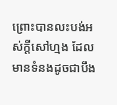ព្រោះបានលះបង់អស់ក្តីសៅហ្មង ដែលមានទំនងដូចជាបឹង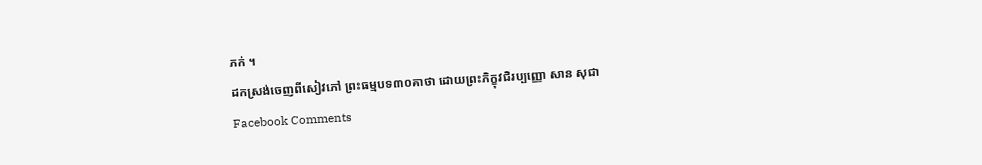ភក់ ។
ដកស្រង់ចេញពីសៀវភៅ ព្រះធម្មបទ៣០គាថា ដោយព្រះភិក្ខុវជិរប្បញ្ញោ សាន សុជា
Facebook Comments